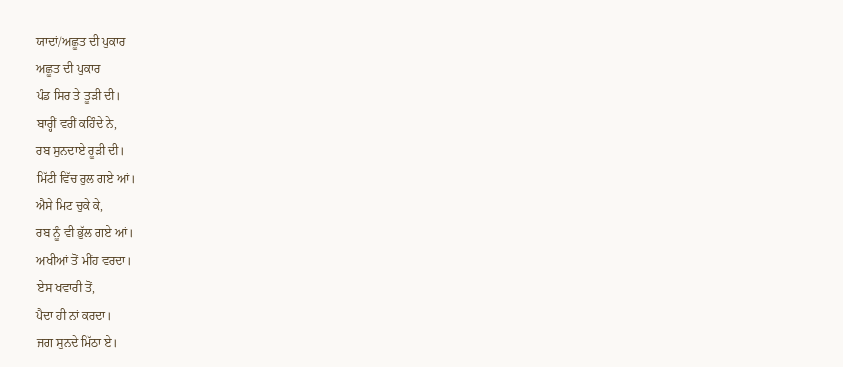ਯਾਦਾਂ/ਅਛੂਤ ਦੀ ਪੁਕਾਰ
ਅਛੂਤ ਦੀ ਪੁਕਾਰ
ਪੰਡ ਸਿਰ ਤੇ ਤੂੜੀ ਦੀ।
ਬਾਰ੍ਹੀਂ ਵਰੀਂ ਕਹਿੰਦੇ ਨੇ,
ਰਬ ਸੁਨਦਾਏ ਰੂੜੀ ਦੀ।
ਮਿੱਟੀ ਵਿੱਚ ਰੁਲ ਗਏ ਆਂ।
ਐਸੇ ਮਿਟ ਚੁਕੇ ਕੇ,
ਰਬ ਨੂੰ ਵੀ ਭੁੱਲ ਗਏ ਆਂ।
ਅਖੀਆਂ ਤੋਂ ਮੀਂਹ ਵਰਦਾ।
ਏਸ ਖਵਾਰੀ ਤੋਂ,
ਪੈਦਾ ਹੀ ਨਾਂ ਕਰਦਾ।
ਜਗ ਸੁਨਦੇ ਮਿੱਠਾ ਏ।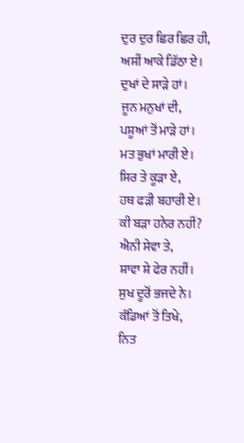ਦੁਰ ਦੁਰ ਛਿਰ ਛਿਰ ਹੀ,
ਅਸੀਂ ਆਕੇ ਡਿੱਠਾ ਏ।
ਦੁਖਾਂ ਦੇ ਸਾੜੇ ਹਾਂ।
ਜੂਨ ਮਨੁਖਾਂ ਦੀ,
ਪਸ਼ੂਆਂ ਤੋਂ ਮਾੜੇ ਹਾਂ।
ਮਤ ਭੁਖਾਂ ਮਾਰੀ ਏ।
ਸਿਰ ਤੇ ਕੂੜਾ ਏ,
ਹਥ ਫੜੀ ਬਹਾਰੀ ਏ।
ਕੀ ਬੜਾ ਹਨੇਰ ਨਹੀਂ?
ਐਨੀ ਸੇਵਾ ਤੇ,
ਸ਼ਾਵਾ ਸ਼ੇ ਫੇਰ ਨਹੀਂ।
ਸੁਖ ਦੂਰੋਂ ਭਜਦੇ ਨੇ।
ਕੰਡਿਆਂ ਤੋਂ ਤਿਖੇ,
ਨਿਤ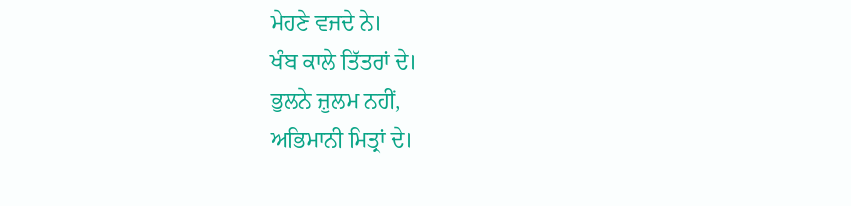ਮੇਹਣੇ ਵਜਦੇ ਨੇ।
ਖੰਬ ਕਾਲੇ ਤਿੱਤਰਾਂ ਦੇ।
ਭੁਲਨੇ ਜ਼ੁਲਮ ਨਹੀਂ,
ਅਭਿਮਾਨੀ ਮਿਤ੍ਰਾਂ ਦੇ।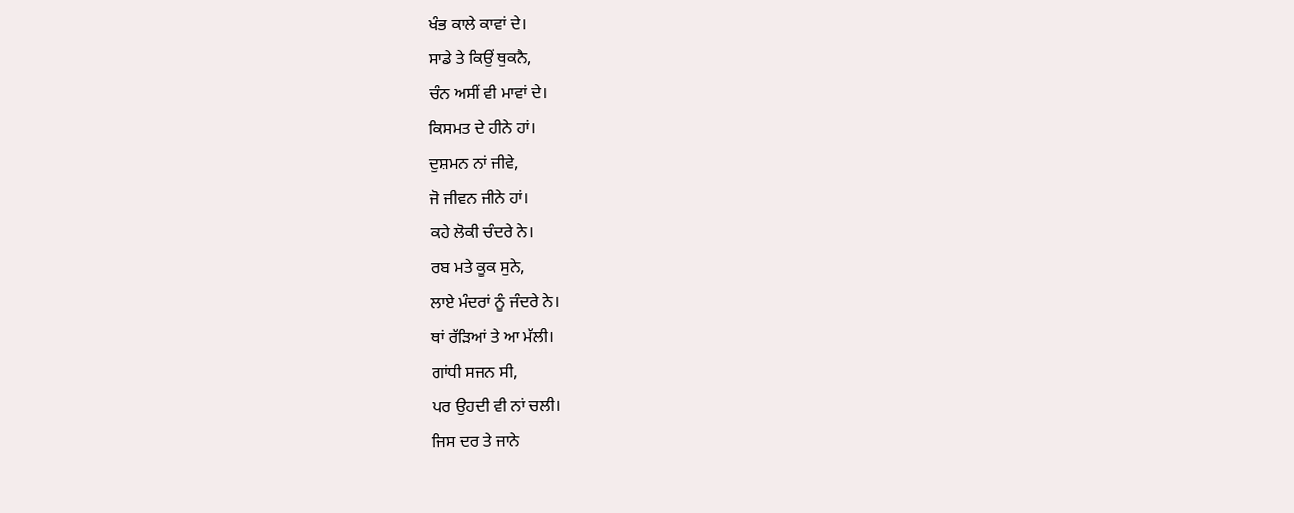ਖੰਭ ਕਾਲੇ ਕਾਵਾਂ ਦੇ।
ਸਾਡੇ ਤੇ ਕਿਉਂ ਥੁਕਨੈ,
ਚੰਨ ਅਸੀਂ ਵੀ ਮਾਵਾਂ ਦੇ।
ਕਿਸਮਤ ਦੇ ਹੀਨੇ ਹਾਂ।
ਦੁਸ਼ਮਨ ਨਾਂ ਜੀਵੇ,
ਜੋ ਜੀਵਨ ਜੀਨੇ ਹਾਂ।
ਕਹੇ ਲੋਕੀ ਚੰਦਰੇ ਨੇ।
ਰਬ ਮਤੇ ਕੂਕ ਸੁਨੇ,
ਲਾਏ ਮੰਦਰਾਂ ਨੂੰ ਜੰਦਰੇ ਨੇ।
ਥਾਂ ਰੱੜਿਆਂ ਤੇ ਆ ਮੱਲੀ।
ਗਾਂਧੀ ਸਜਨ ਸੀ,
ਪਰ ਉਹਦੀ ਵੀ ਨਾਂ ਚਲੀ।
ਜਿਸ ਦਰ ਤੇ ਜਾਨੇ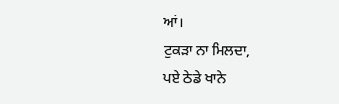ਆਂ।
ਟੁਕੜਾ ਨਾ ਮਿਲਦਾ,
ਪਏ ਠੇਡੇ ਖਾਨੇ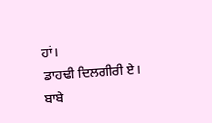ਹਾਂ।
ਡਾਹਢੀ ਦਿਲਗੀਰੀ ਏ।
ਬਾਬੇ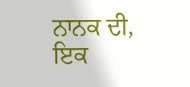ਨਾਨਕ ਦੀ,
ਇਕ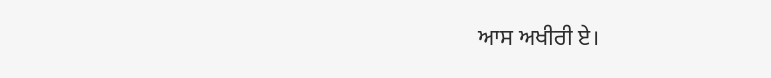ਆਸ ਅਖੀਰੀ ਏ।